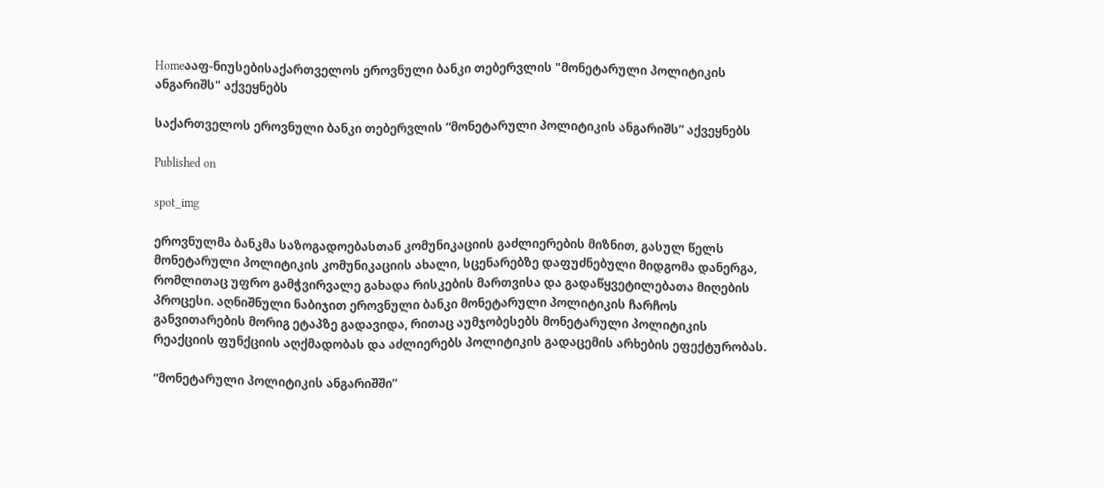Homeააფ-ნიუსებისაქართველოს ეროვნული ბანკი თებერვლის "მონეტარული პოლიტიკის ანგარიშს" აქვეყნებს

საქართველოს ეროვნული ბანკი თებერვლის “მონეტარული პოლიტიკის ანგარიშს” აქვეყნებს

Published on

spot_img

ეროვნულმა ბანკმა საზოგადოებასთან კომუნიკაციის გაძლიერების მიზნით, გასულ წელს მონეტარული პოლიტიკის კომუნიკაციის ახალი, სცენარებზე დაფუძნებული მიდგომა დანერგა, რომლითაც უფრო გამჭვირვალე გახადა რისკების მართვისა და გადაწყვეტილებათა მიღების პროცესი. აღნიშნული ნაბიჯით ეროვნული ბანკი მონეტარული პოლიტიკის ჩარჩოს განვითარების მორიგ ეტაპზე გადავიდა, რითაც აუმჯობესებს მონეტარული პოლიტიკის რეაქციის ფუნქციის აღქმადობას და აძლიერებს პოლიტიკის გადაცემის არხების ეფექტურობას.

“მონეტარული პოლიტიკის ანგარიშში”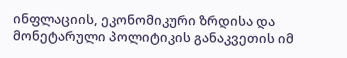ინფლაციის, ეკონომიკური ზრდისა და მონეტარული პოლიტიკის განაკვეთის იმ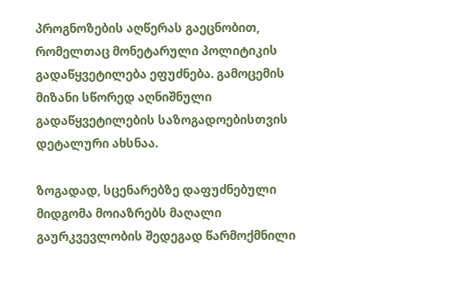პროგნოზების აღწერას გაეცნობით, რომელთაც მონეტარული პოლიტიკის გადაწყვეტილება ეფუძნება. გამოცემის მიზანი სწორედ აღნიშნული გადაწყვეტილების საზოგადოებისთვის დეტალური ახსნაა.

ზოგადად, სცენარებზე დაფუძნებული მიდგომა მოიაზრებს მაღალი გაურკვევლობის შედეგად წარმოქმნილი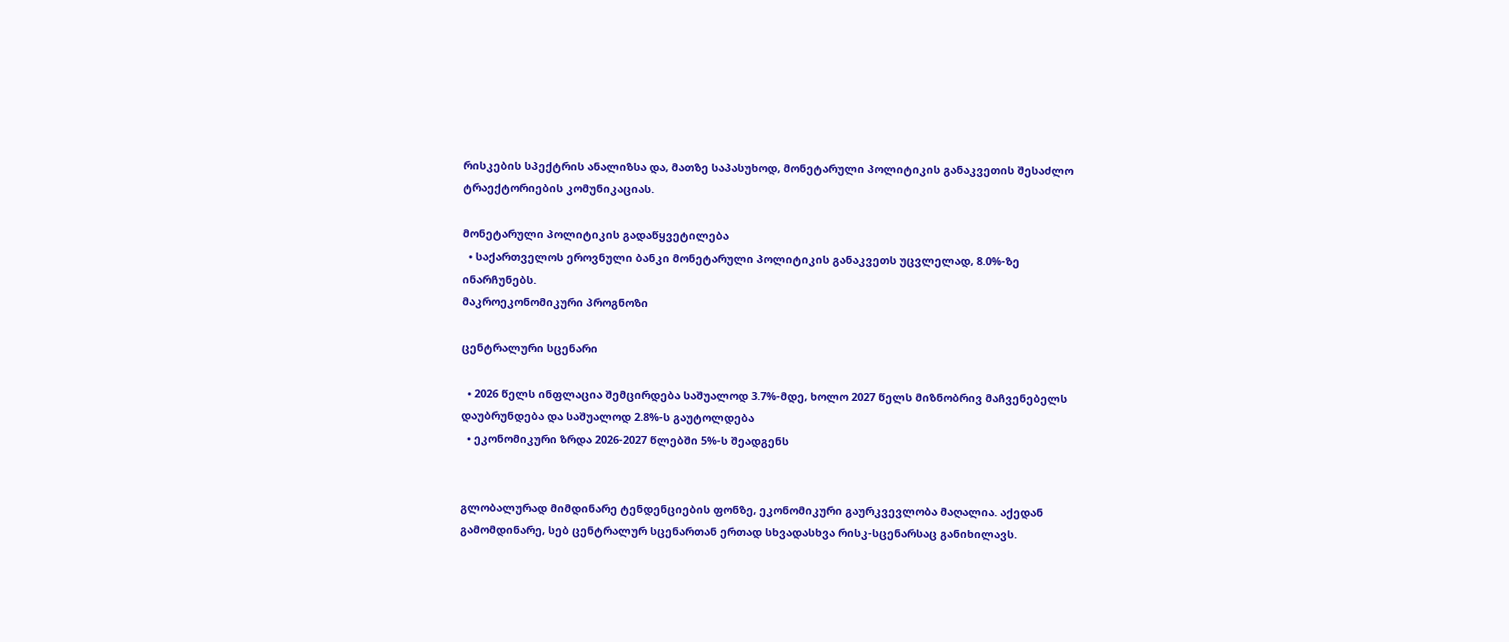რისკების სპექტრის ანალიზსა და, მათზე საპასუხოდ, მონეტარული პოლიტიკის განაკვეთის შესაძლო ტრაექტორიების კომუნიკაციას.

მონეტარული პოლიტიკის გადაწყვეტილება
  • საქართველოს ეროვნული ბანკი მონეტარული პოლიტიკის განაკვეთს უცვლელად, 8.0%-ზე ინარჩუნებს.
მაკროეკონომიკური პროგნოზი

ცენტრალური სცენარი

  • 2026 წელს ინფლაცია შემცირდება საშუალოდ 3.7%-მდე, ხოლო 2027 წელს მიზნობრივ მაჩვენებელს დაუბრუნდება და საშუალოდ 2.8%-ს გაუტოლდება
  • ეკონომიკური ზრდა 2026-2027 წლებში 5%-ს შეადგენს


გლობალურად მიმდინარე ტენდენციების ფონზე, ეკონომიკური გაურკვევლობა მაღალია. აქედან გამომდინარე, სებ ცენტრალურ სცენართან ერთად სხვადასხვა რისკ-სცენარსაც განიხილავს.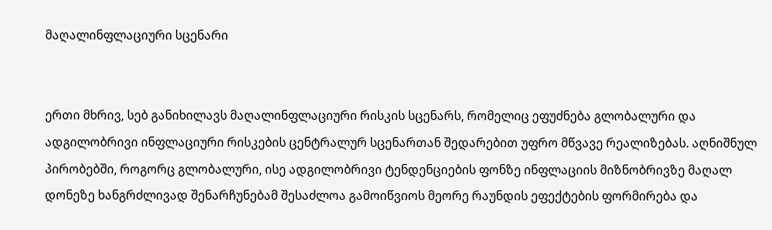მაღალინფლაციური სცენარი


ერთი მხრივ, სებ განიხილავს მაღალინფლაციური რისკის სცენარს, რომელიც ეფუძნება გლობალური და ადგილობრივი ინფლაციური რისკების ცენტრალურ სცენართან შედარებით უფრო მწვავე რეალიზებას. აღნიშნულ პირობებში, როგორც გლობალური, ისე ადგილობრივი ტენდენციების ფონზე ინფლაციის მიზნობრივზე მაღალ დონეზე ხანგრძლივად შენარჩუნებამ შესაძლოა გამოიწვიოს მეორე რაუნდის ეფექტების ფორმირება და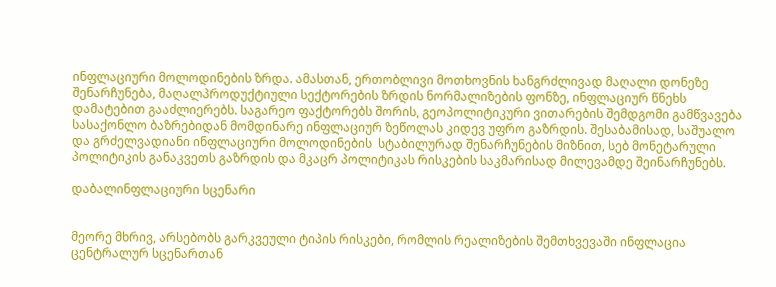ინფლაციური მოლოდინების ზრდა. ამასთან, ერთობლივი მოთხოვნის ხანგრძლივად მაღალი დონეზე შენარჩუნება, მაღალპროდუქტიული სექტორების ზრდის ნორმალიზების ფონზე, ინფლაციურ წნეხს დამატებით გააძლიერებს. საგარეო ფაქტორებს შორის, გეოპოლიტიკური ვითარების შემდგომი გამწვავება სასაქონლო ბაზრებიდან მომდინარე ინფლაციურ ზეწოლას კიდევ უფრო გაზრდის. შესაბამისად, საშუალო და გრძელვადიანი ინფლაციური მოლოდინების  სტაბილურად შენარჩუნების მიზნით, სებ მონეტარული პოლიტიკის განაკვეთს გაზრდის და მკაცრ პოლიტიკას რისკების საკმარისად მილევამდე შეინარჩუნებს.

დაბალინფლაციური სცენარი


მეორე მხრივ, არსებობს გარკვეული ტიპის რისკები, რომლის რეალიზების შემთხვევაში ინფლაცია ცენტრალურ სცენართან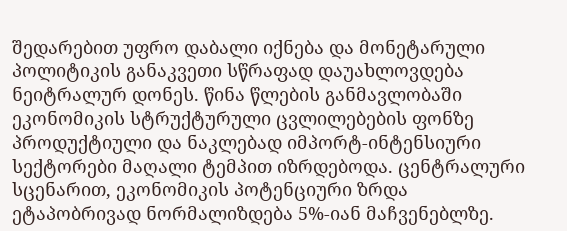შედარებით უფრო დაბალი იქნება და მონეტარული პოლიტიკის განაკვეთი სწრაფად დაუახლოვდება ნეიტრალურ დონეს. წინა წლების განმავლობაში ეკონომიკის სტრუქტურული ცვლილებების ფონზე პროდუქტიული და ნაკლებად იმპორტ-ინტენსიური სექტორები მაღალი ტემპით იზრდებოდა. ცენტრალური სცენარით, ეკონომიკის პოტენციური ზრდა ეტაპობრივად ნორმალიზდება 5%-იან მაჩვენებლზე.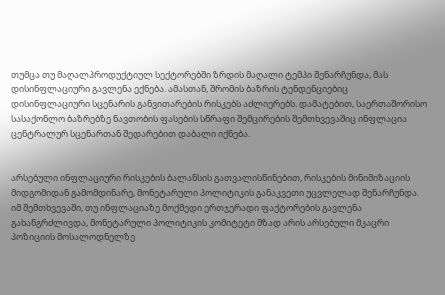თუმცა თუ მაღალპროდუქტიულ სექტორებში ზრდის მაღალი ტემპი შენარჩუნდა, მას დისინფლაციური გავლენა ექნება. ამასთან, შრომის ბაზრის ტენდენციებიც დისინფლაციური სცენარის განვითარების რისკებს აძლიერებს. დამატებით, საერთაშორისო სასაქონლო ბაზრებზე ნავთობის ფასების სწრაფი შემცირების შემთხვევაშიც ინფლაცია ცენტრალურ სცენართან შედარებით დაბალი იქნება.


არსებული ინფლაციური რისკების ბალანსის გათვალისწინებით, რისკების მინიმიზაციის მიდგომიდან გამომდინარე, მონეტარული პოლიტიკის განაკვეთი უცვლელად შენარჩუნდა. იმ შემთხვევაში, თუ ინფლაციაზე მოქმედი ერთჯერადი ფაქტორების გავლენა გახანგრძლივდა, მონეტარული პოლიტიკის კომიტეტი მზად არის არსებული მკაცრი პოზიციის მოსალოდნელზე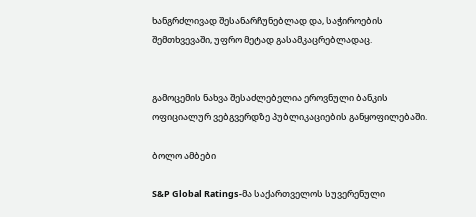ხანგრძლივად შესანარჩუნებლად და, საჭიროების შემთხვევაში, უფრო მეტად გასამკაცრებლადაც.


გამოცემის ნახვა შესაძლებელია ეროვნული ბანკის ოფიციალურ ვებგვერდზე პუბლიკაციების განყოფილებაში.

ბოლო ამბები

S&P Global Ratings-მა საქართველოს სუვერენული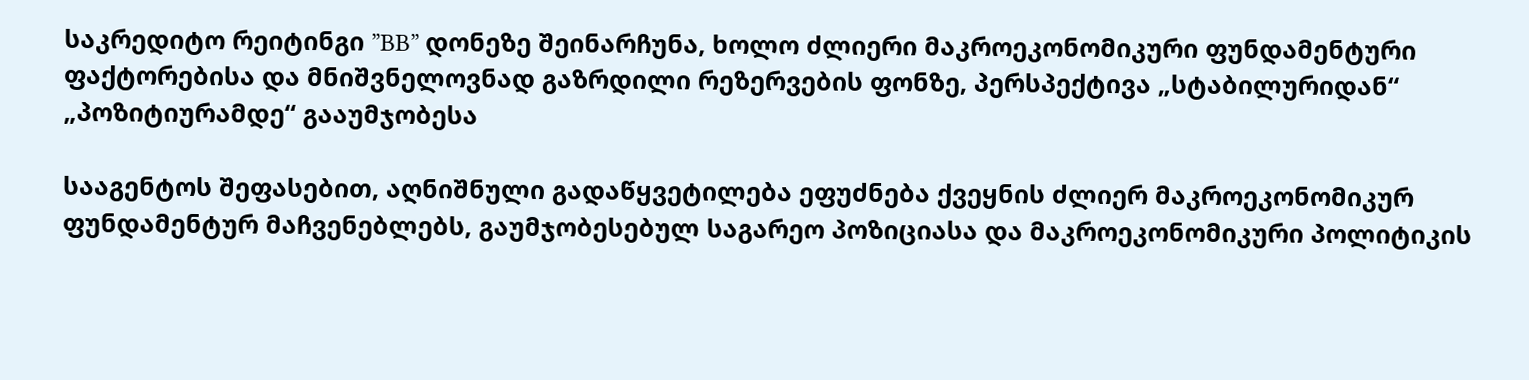საკრედიტო რეიტინგი ”BB” დონეზე შეინარჩუნა, ხოლო ძლიერი მაკროეკონომიკური ფუნდამენტური ფაქტორებისა და მნიშვნელოვნად გაზრდილი რეზერვების ფონზე, პერსპექტივა „სტაბილურიდან“ „პოზიტიურამდე“ გააუმჯობესა

სააგენტოს შეფასებით, აღნიშნული გადაწყვეტილება ეფუძნება ქვეყნის ძლიერ მაკროეკონომიკურ ფუნდამენტურ მაჩვენებლებს, გაუმჯობესებულ საგარეო პოზიციასა და მაკროეკონომიკური პოლიტიკის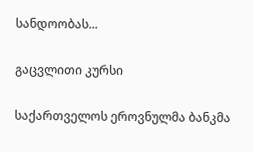სანდოობას...

გაცვლითი კურსი

საქართველოს ეროვნულმა ბანკმა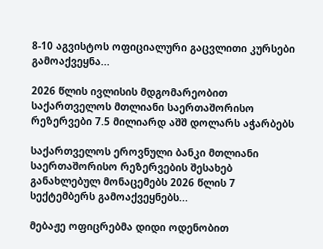8-10 აგვისტოს ოფიციალური გაცვლითი კურსები გამოაქვეყნა...

2026 წლის ივლისის მდგომარეობით საქართველოს მთლიანი საერთაშორისო რეზერვები 7.5 მილიარდ აშშ დოლარს აჭარბებს

საქართველოს ეროვნული ბანკი მთლიანი საერთაშორისო რეზერვების შესახებ განახლებულ მონაცემებს 2026 წლის 7 სექტემბერს გამოაქვეყნებს...

მებაჟე ოფიცრებმა დიდი ოდენობით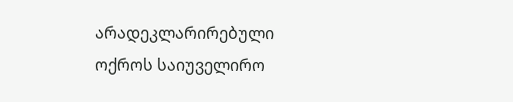არადეკლარირებული ოქროს საიუველირო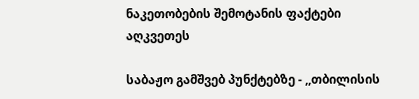ნაკეთობების შემოტანის ფაქტები აღკვეთეს

საბაჟო გამშვებ პუნქტებზე - ,,თბილისის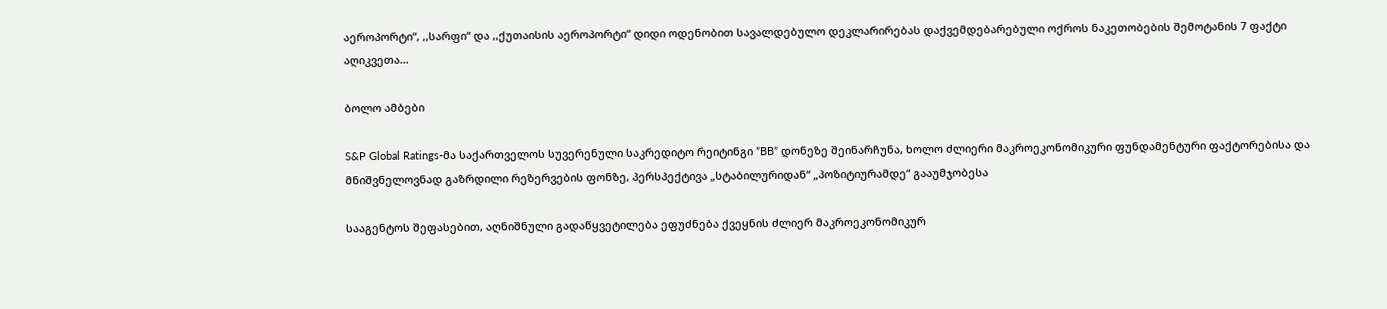აეროპორტი“, ,,სარფი“ და ,,ქუთაისის აეროპორტი“ დიდი ოდენობით სავალდებულო დეკლარირებას დაქვემდებარებული ოქროს ნაკეთობების შემოტანის 7 ფაქტი აღიკვეთა...

ბოლო ამბები

S&P Global Ratings-მა საქართველოს სუვერენული საკრედიტო რეიტინგი ”BB” დონეზე შეინარჩუნა, ხოლო ძლიერი მაკროეკონომიკური ფუნდამენტური ფაქტორებისა და მნიშვნელოვნად გაზრდილი რეზერვების ფონზე, პერსპექტივა „სტაბილურიდან“ „პოზიტიურამდე“ გააუმჯობესა

სააგენტოს შეფასებით, აღნიშნული გადაწყვეტილება ეფუძნება ქვეყნის ძლიერ მაკროეკონომიკურ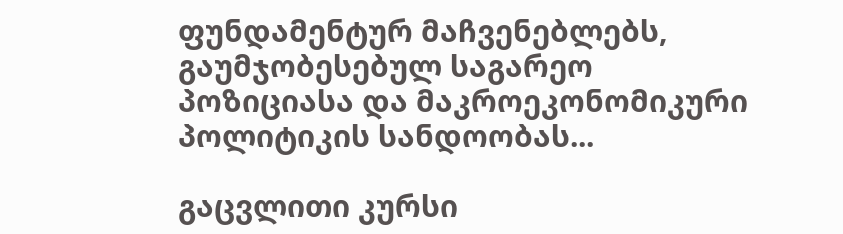ფუნდამენტურ მაჩვენებლებს, გაუმჯობესებულ საგარეო პოზიციასა და მაკროეკონომიკური პოლიტიკის სანდოობას...

გაცვლითი კურსი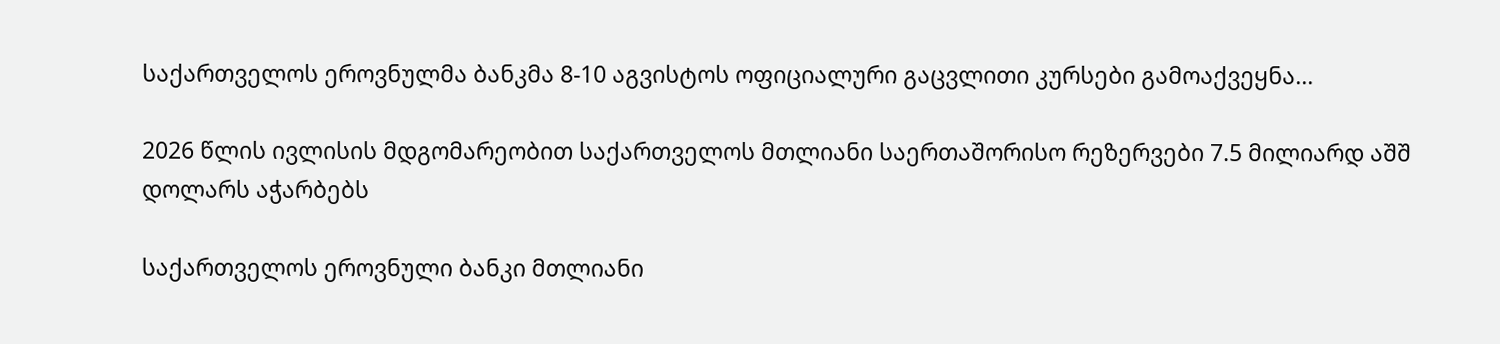საქართველოს ეროვნულმა ბანკმა 8-10 აგვისტოს ოფიციალური გაცვლითი კურსები გამოაქვეყნა...

2026 წლის ივლისის მდგომარეობით საქართველოს მთლიანი საერთაშორისო რეზერვები 7.5 მილიარდ აშშ დოლარს აჭარბებს

საქართველოს ეროვნული ბანკი მთლიანი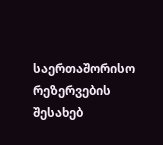საერთაშორისო რეზერვების შესახებ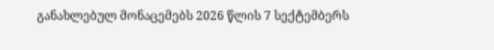განახლებულ მონაცემებს 2026 წლის 7 სექტემბერს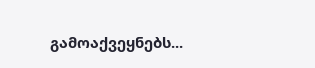გამოაქვეყნებს...